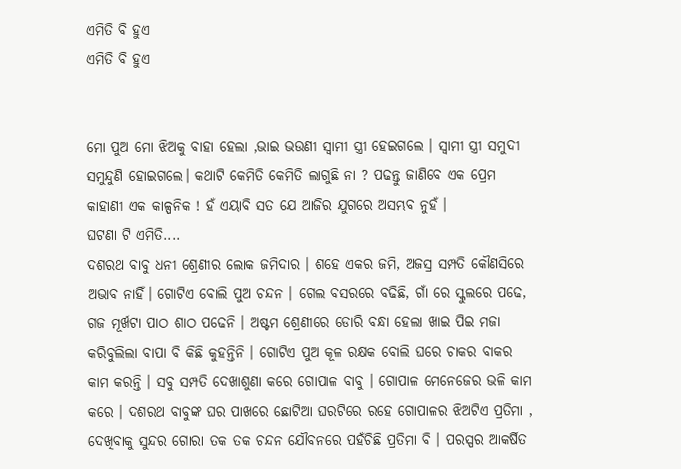ଏମିତି ବି ହୁଏ
ଏମିତି ବି ହୁଏ


ମୋ ପୁଅ ମୋ ଝିଅକୁ ବାହା ହେଲା ,ଭାଇ ଭଉଣୀ ସ୍ବାମୀ ସ୍ତ୍ରୀ ହେଇଗଲେ । ସ୍ୱାମୀ ସ୍ତ୍ରୀ ସମୁଦୀ ସମୁନ୍ଦୁଣି ହୋଇଗଲେ। କଥାଟି କେମିତି କେମିତି ଲାଗୁଛି ନା ? ପଢନ୍ତୁ ଜାଣିବେ ଏକ ପ୍ରେମ କାହାଣୀ ଏକ କାଳ୍ପନିକ ! ହଁ ଏୟାବି ସତ ଯେ ଆଜିର ଯୁଗରେ ଅସମ୍ଭବ ନୁହଁ ।
ଘଟଣା ଟି ଏମିତି....
ଦଶରଥ ବାବୁ ଧନୀ ଶ୍ରେଣୀର ଲୋକ ଜମିଦାର । ଶହେ ଏକର ଜମି, ଅଜସ୍ର ସମ୍ପତି କୌଣସିରେ ଅଭାବ ନାହିଁ। ଗୋଟିଏ ବୋଲି ପୁଅ ଚନ୍ଦନ । ଗେଲ ବସରରେ ବଢିଛି, ଗାଁ ରେ ସ୍କୁଲରେ ପଢେ, ଗଜ ମୂର୍ଖଟା ପାଠ ଶାଠ ପଢେନି । ଅଷ୍ଟମ ଶ୍ରେଣୀରେ ଡୋରି ବନ୍ଧା ହେଲା ଖାଇ ପିଇ ମଜା କରିବୁଲିଲା ବାପା ବି କିଛି କୁହନ୍ତିନି । ଗୋଟିଏ ପୁଅ କୂଳ ରକ୍ଷକ ବୋଲି ଘରେ ଚାକର ବାକର କାମ କରନ୍ତି । ସବୁ ସମ୍ପତି ଦେଖାଶୁଣା କରେ ଗୋପାଳ ବାବୁ । ଗୋପାଳ ମେନେଜେର ଭଳି କାମ କରେ । ଦଶରଥ ବାବୁଙ୍କ ଘର ପାଖରେ ଛୋଟିଆ ଘରଟିରେ ରହେ ଗୋପାଳର ଝିଅଟିଏ ପ୍ରତିମା , ଦେଖିବାକୁ ସୁନ୍ଦର ଗୋରା ତକ ତକ ଚନ୍ଦନ ଯୌବନରେ ପହଁଚିଛି ପ୍ରତିମା ବି । ପରସ୍ପର ଆକର୍ଷିତ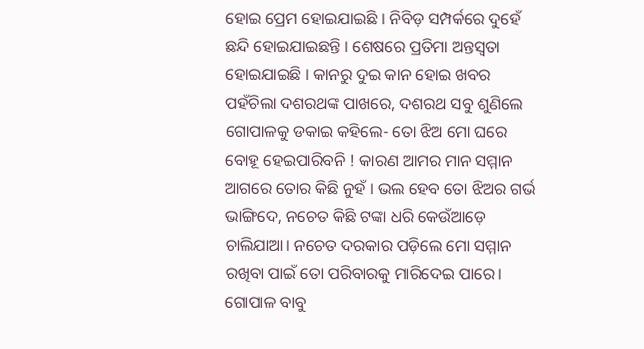ହୋଇ ପ୍ରେମ ହୋଇଯାଇଛି । ନିବିଡ଼ ସମ୍ପର୍କରେ ଦୁହେଁ ଛନ୍ଦି ହୋଇଯାଇଛନ୍ତି । ଶେଷରେ ପ୍ରତିମା ଅନ୍ତସ୍ଵତା ହୋଇଯାଇଛି । କାନରୁ ଦୁଇ କାନ ହୋଇ ଖବର ପହଁଚିଲା ଦଶରଥଙ୍କ ପାଖରେ, ଦଶରଥ ସବୁ ଶୁଣିଲେ ଗୋପାଳକୁ ଡକାଇ କହିଲେ- ତୋ ଝିଅ ମୋ ଘରେ ବୋହୂ ହେଇପାରିବନି ! କାରଣ ଆମର ମାନ ସମ୍ମାନ ଆଗରେ ତୋର କିଛି ନୁହଁ । ଭଲ ହେବ ତୋ ଝିଅର ଗର୍ଭ ଭାଙ୍ଗିଦେ, ନଚେତ କିଛି ଟଙ୍କା ଧରି କେଉଁଆଡ଼େ ଚାଲିଯାଆ। ନଚେତ ଦରକାର ପଡ଼ିଲେ ମୋ ସମ୍ମାନ ରଖିବା ପାଇଁ ତୋ ପରିବାରକୁ ମାରିଦେଇ ପାରେ।
ଗୋପାଳ ବାବୁ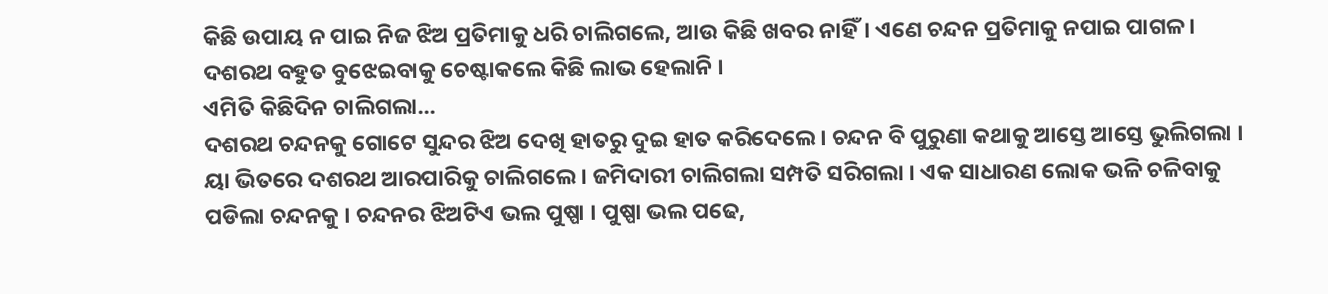କିଛି ଉପାୟ ନ ପାଇ ନିଜ ଝିଅ ପ୍ରତିମାକୁ ଧରି ଚାଲିଗଲେ, ଆଉ କିଛି ଖବର ନାହିଁ। ଏଣେ ଚନ୍ଦନ ପ୍ରତିମାକୁ ନପାଇ ପାଗଳ । ଦଶରଥ ବହୁତ ବୁଝେଇବାକୁ ଚେଷ୍ଟାକଲେ କିଛି ଲାଭ ହେଲାନି ।
ଏମିତି କିଛିଦିନ ଚାଲିଗଲା...
ଦଶରଥ ଚନ୍ଦନକୁ ଗୋଟେ ସୁନ୍ଦର ଝିଅ ଦେଖି ହାତରୁ ଦୁଇ ହାତ କରିଦେଲେ । ଚନ୍ଦନ ବି ପୁରୁଣା କଥାକୁ ଆସ୍ତେ ଆସ୍ତେ ଭୁଲିଗଲା । ୟା ଭିତରେ ଦଶରଥ ଆରପାରିକୁ ଚାଲିଗଲେ । ଜମିଦାରୀ ଚାଲିଗଲା ସମ୍ପତି ସରିଗଲା । ଏକ ସାଧାରଣ ଲୋକ ଭଳି ଚଳିବାକୁ ପଡିଲା ଚନ୍ଦନକୁ । ଚନ୍ଦନର ଝିଅଟିଏ ଭଲ ପୁଷ୍ପା । ପୁଷ୍ପା ଭଲ ପଢେ,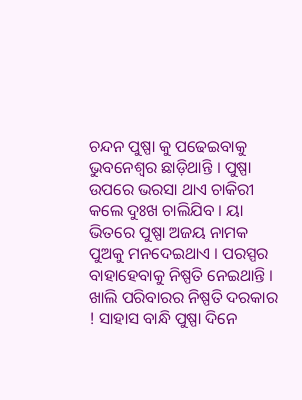ଚନ୍ଦନ ପୁଷ୍ପା କୁ ପଢେଇବାକୁ ଭୁବନେଶ୍ୱର ଛାଡ଼ିଥାନ୍ତି । ପୁଷ୍ପା ଉପରେ ଭରସା ଥାଏ ଚାକିରୀ କଲେ ଦୁଃଖ ଚାଲିଯିବ । ୟା ଭିତରେ ପୁଷ୍ପା ଅଜୟ ନାମକ ପୁଅକୁ ମନଦେଇଥାଏ । ପରସ୍ପର ବାହାହେବାକୁ ନିଷ୍ପତି ନେଇଥାନ୍ତି । ଖାଲି ପରିବାରର ନିଷ୍ପତି ଦରକାର ! ସାହାସ ବାନ୍ଧି ପୁଷ୍ପା ଦିନେ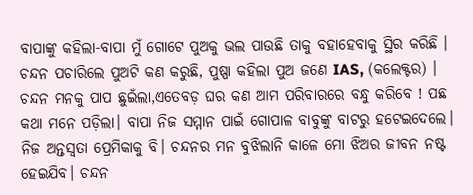ବାପାଙ୍କୁ କହିଲା-ବାପା ମୁଁ ଗୋଟେ ପୁଅକୁ ଭଲ ପାଉଛି ତାକୁ ବହାହେବାକୁ ସ୍ଥିର କରିଛି । ଚନ୍ଦନ ପଚାରିଲେ ପୁଅଟି କଣ କରୁଛି, ପୁଷ୍ପା କହିଲା ପୁଅ ଜଣେ IAS, (କଲେକ୍ଟର) । ଚନ୍ଦନ ମନକୁ ପାପ ଛୁଇଁଲା,ଏତେବଡ଼ ଘର କଣ ଆମ ପରିବାରରେ ବନ୍ଧୁ କରିବେ ! ପଛ କଥା ମନେ ପଡ଼ିଲା। ବାପା ନିଜ ସମ୍ମାନ ପାଇଁ ଗୋପାଳ ବାବୁଙ୍କୁ ବାଟରୁ ହଟେଇଦେଲେ। ନିଜ ଅନ୍ତସ୍ଵତା ପ୍ରେମିକାକୁ ବି। ଚନ୍ଦନର ମନ ବୁଝିଲାନି କାଳେ ମୋ ଝିଅର ଜୀବନ ନଷ୍ଟ ହେଇଯିବ। ଚନ୍ଦନ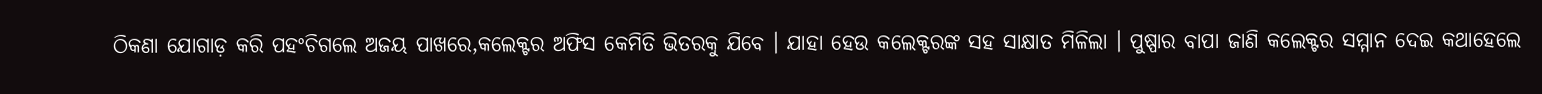ଠିକଣା ଯୋଗାଡ଼ କରି ପହଂଚିଗଲେ ଅଜୟ ପାଖରେ,କଲେକ୍ଟର ଅଫିସ କେମିତି ଭିତରକୁ ଯିବେ । ଯାହା ହେଉ କଲେକ୍ଟରଙ୍କ ସହ ସାକ୍ଷାତ ମିଳିଲା । ପୁଷ୍ପାର ବାପା ଜାଣି କଲେକ୍ଟର ସମ୍ମାନ ଦେଇ କଥାହେଲେ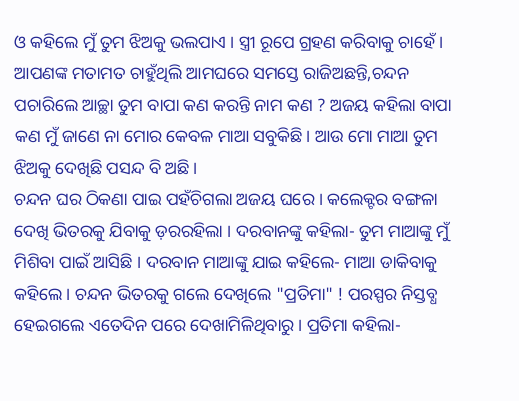ଓ କହିଲେ ମୁଁ ତୁମ ଝିଅକୁ ଭଲପାଏ । ସ୍ତ୍ରୀ ରୂପେ ଗ୍ରହଣ କରିବାକୁ ଚାହେଁ । ଆପଣଙ୍କ ମତାମତ ଚାହୁଁଥିଲି ଆମଘରେ ସମସ୍ତେ ରାଜିଅଛନ୍ତି,ଚନ୍ଦନ ପଚାରିଲେ ଆଚ୍ଛା ତୁମ ବାପା କଣ କରନ୍ତି ନାମ କଣ ? ଅଜୟ କହିଲା ବାପା କଣ ମୁଁ ଜାଣେ ନା ମୋର କେବଳ ମାଆ ସବୁକିଛି। ଆଉ ମୋ ମାଆ ତୁମ ଝିଅକୁ ଦେଖିଛି ପସନ୍ଦ ବି ଅଛି।
ଚନ୍ଦନ ଘର ଠିକଣା ପାଇ ପହଁଚିଗଲା ଅଜୟ ଘରେ । କଲେକ୍ଟର ବଙ୍ଗଳା ଦେଖି ଭିତରକୁ ଯିବାକୁ ଡ଼ରରହିଲା । ଦରବାନଙ୍କୁ କହିଲା- ତୁମ ମାଆଙ୍କୁ ମୁଁ ମିଶିବା ପାଇଁ ଆସିଛି । ଦରବାନ ମାଆଙ୍କୁ ଯାଇ କହିଲେ- ମାଆ ଡାକିବାକୁ କହିଲେ । ଚନ୍ଦନ ଭିତରକୁ ଗଲେ ଦେଖିଲେ "ପ୍ରତିମା" ! ପରସ୍ପର ନିସ୍ତବ୍ଧ ହେଇଗଲେ ଏତେଦିନ ପରେ ଦେଖାମିଳିଥିବାରୁ । ପ୍ରତିମା କହିଲା-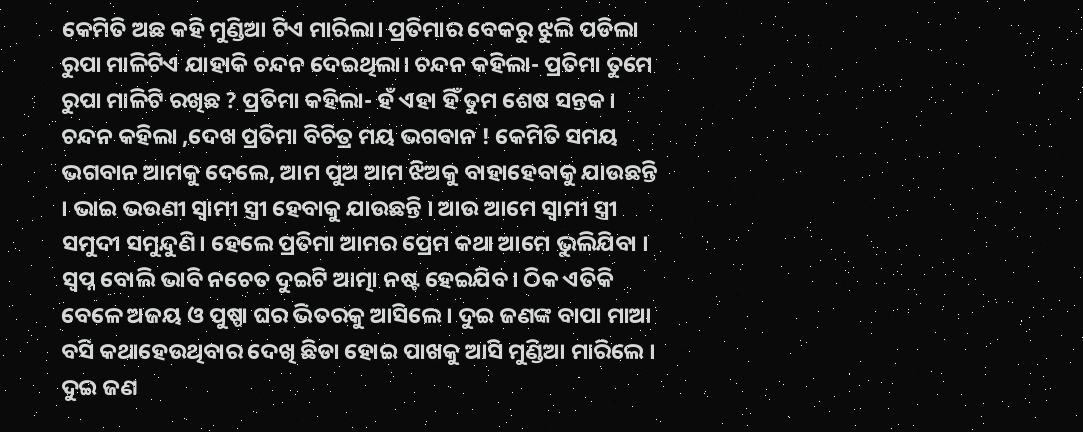କେମିତି ଅଛ କହି ମୁଣ୍ଡିଆ ଟିଏ ମାରିଲା। ପ୍ରତିମାର ବେକରୁ ଝୁଲି ପଡିଲା ରୁପା ମାଳିଟିଏ ଯାହାକି ଚନ୍ଦନ ଦେଇଥିଲା। ଚନ୍ଦନ କହିଲା- ପ୍ରତିମା ତୁମେ ରୁପା ମାଳିଟି ରଖିଛ ? ପ୍ରତିମା କହିଲା- ହଁ ଏହା ହିଁ ତୁମ ଶେଷ ସନ୍ତକ। ଚନ୍ଦନ କହିଲା ,ଦେଖ ପ୍ରତିମା ବିଚିତ୍ର ମୟ ଭଗବାନ ! କେମିତି ସମୟ ଭଗବାନ ଆମକୁ ଦେଲେ, ଆମ ପୁଅ ଆମ ଝିଅକୁ ବାହାହେବାକୁ ଯାଉଛନ୍ତି । ଭାଇ ଭଉଣୀ ସ୍ୱାମୀ ସ୍ତ୍ରୀ ହେବାକୁ ଯାଉଛନ୍ତି । ଆଉ ଆମେ ସ୍ୱାମୀ ସ୍ତ୍ରୀ ସମୁଦୀ ସମୁନ୍ଦୁଣି। ହେଲେ ପ୍ରତିମା ଆମର ପ୍ରେମ କଥା ଆମେ ଭୁଲିଯିବା । ସ୍ୱପ୍ନ ବୋଲି ଭାବି ନଚେତ ଦୁଇଟି ଆତ୍ମା ନଷ୍ଟ ହେଇଯିବ। ଠିକ ଏତିକି ବେଳେ ଅଜୟ ଓ ପୁଷ୍ପା ଘର ଭିତରକୁ ଆସିଲେ । ଦୁଇ ଜଣଙ୍କ ବାପା ମାଆ ବସି କଥାହେଉଥିବାର ଦେଖି ଛିଡା ହୋଇ ପାଖକୁ ଆସି ମୁଣ୍ଡିଆ ମାରିଲେ । ଦୁଇ ଜଣ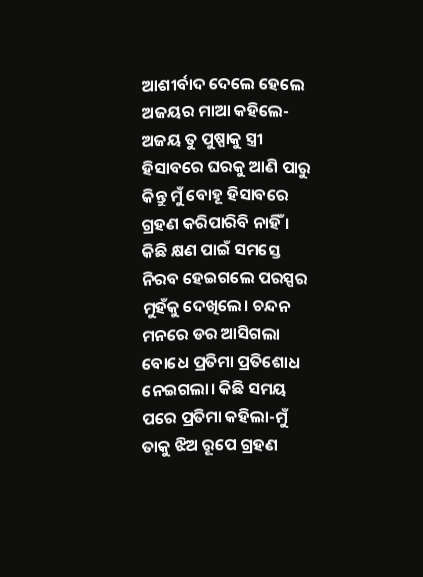ଆଶୀର୍ବାଦ ଦେଲେ ହେଲେ ଅଜୟର ମାଆ କହିଲେ- ଅଜୟ ତୁ ପୁଷ୍ପାକୁ ସ୍ତ୍ରୀ ହିସାବରେ ଘରକୁ ଆଣି ପାରୁ କିନ୍ତୁ ମୁଁ ବୋହୂ ହିସାବରେ ଗ୍ରହଣ କରିପାରିବି ନାହିଁ । କିଛି କ୍ଷଣ ପାଇଁ ସମସ୍ତେ ନିରବ ହେଇଗଲେ ପରସ୍ପର ମୁହଁକୁ ଦେଖିଲେ। ଚନ୍ଦନ ମନରେ ଡର ଆସିଗଲା ବୋଧେ ପ୍ରତିମା ପ୍ରତିଶୋଧ ନେଇଗଲା। କିଛି ସମୟ ପରେ ପ୍ରତିମା କହିଲା-ମୁଁ ତାକୁ ଝିଅ ରୂପେ ଗ୍ରହଣ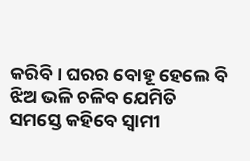କରିବି । ଘରର ବୋହୂ ହେଲେ ବି ଝିଅ ଭଳି ଚଳିବ ଯେମିତି ସମସ୍ତେ କହିବେ ସ୍ୱାମୀ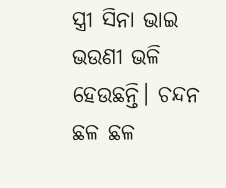ସ୍ତ୍ରୀ ସିନା ଭାଇ ଭଉଣୀ ଭଳି ହେଉଛନ୍ତି। ଚନ୍ଦନ ଛଳ ଛଳ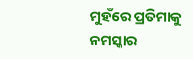ମୁହଁରେ ପ୍ରତିମାକୁ ନମସ୍କାର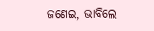ଜଣେଇ, ଭାବିଲେ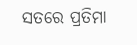ସତରେ ପ୍ରତିମା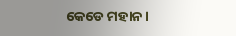କେଡେ ମହାନ।